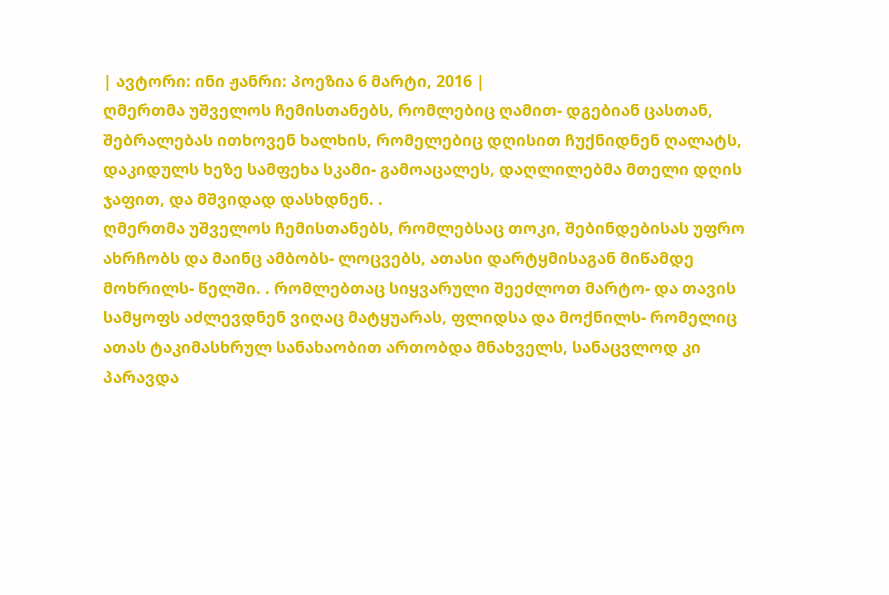| ავტორი: ინი ჟანრი: პოეზია 6 მარტი, 2016 |
ღმერთმა უშველოს ჩემისთანებს, რომლებიც ღამით- დგებიან ცასთან, შებრალებას ითხოვენ ხალხის, რომელებიც დღისით ჩუქნიდნენ ღალატს, დაკიდულს ხეზე სამფეხა სკამი- გამოაცალეს, დაღლილებმა მთელი დღის ჯაფით, და მშვიდად დასხდნენ. .
ღმერთმა უშველოს ჩემისთანებს, რომლებსაც თოკი, შებინდებისას უფრო ახრჩობს და მაინც ამბობს- ლოცვებს, ათასი დარტყმისაგან მიწამდე მოხრილს- წელში. . რომლებთაც სიყვარული შეეძლოთ მარტო- და თავის სამყოფს აძლევდნენ ვიღაც მატყუარას, ფლიდსა და მოქნილს- რომელიც ათას ტაკიმასხრულ სანახაობით ართობდა მნახველს, სანაცვლოდ კი პარავდა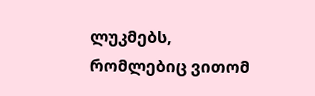ლუკმებს, რომლებიც ვითომ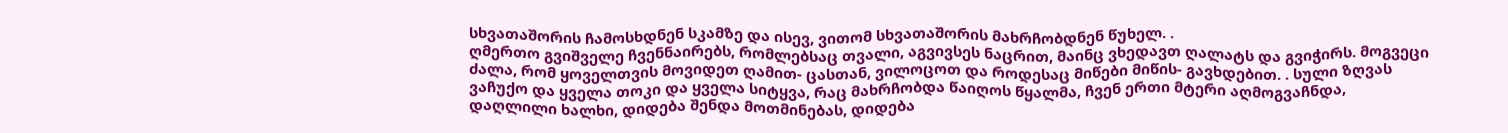სხვათაშორის ჩამოსხდნენ სკამზე და ისევ, ვითომ სხვათაშორის მახრჩობდნენ წუხელ. .
ღმერთო გვიშველე ჩვენნაირებს, რომლებსაც თვალი, აგვივსეს ნაცრით, მაინც ვხედავთ ღალატს და გვიჭირს. მოგვეცი ძალა, რომ ყოველთვის მოვიდეთ ღამით- ცასთან, ვილოცოთ და როდესაც მიწები მიწის- გავხდებით. . სული ზღვას ვაჩუქო და ყველა თოკი და ყველა სიტყვა, რაც მახრჩობდა წაიღოს წყალმა, ჩვენ ერთი მტერი აღმოგვაჩნდა, დაღლილი ხალხი, დიდება შენდა მოთმინებას, დიდება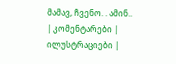მამავ, ჩვენო. . ამინ..
| კომენტარები |
ილუსტრაციები |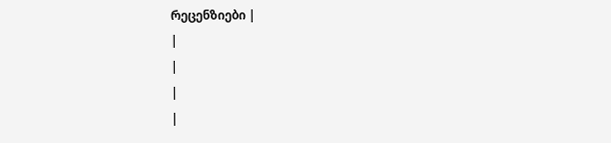რეცენზიები |
|
|
|
|